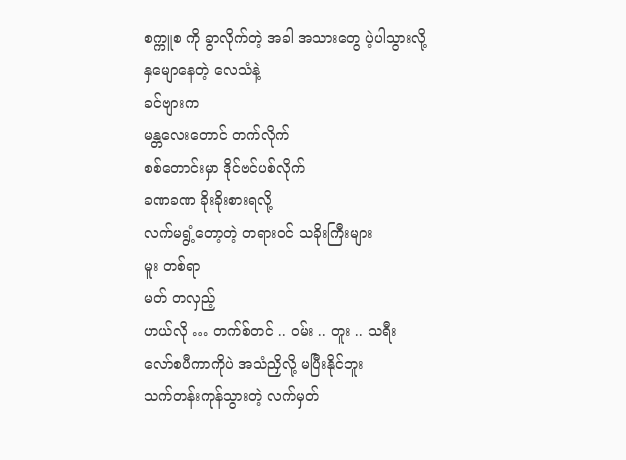စက္ကူစ ကို ခွာလိုက်တဲ့ အခါ အသားတွေ ပဲ့ပါသွားလို့
နှမျောနေတဲ့ လေသံနဲ့
ခင်ဗျားက
မန္တလေးတောင် တက်လိုက်
စစ်တောင်းမှာ ဒိုင်ဗင်ပစ်လိုက်
ခဏခဏ ခိုးခိုးစားရလို့
လက်မရွံ့တော့တဲ့ တရားဝင် သခိုးကြီးများ
မူး တစ်ရာ
မတ် တလှည့်
ဟယ်လို … တက်စ်တင် .. ဝမ်း .. တူး .. သရီး
လော်စပီကာကိုပဲ အသံညှိလို့ မပြီးနိုင်ဘူး
သက်တန်းကုန်သွားတဲ့ လက်မှတ်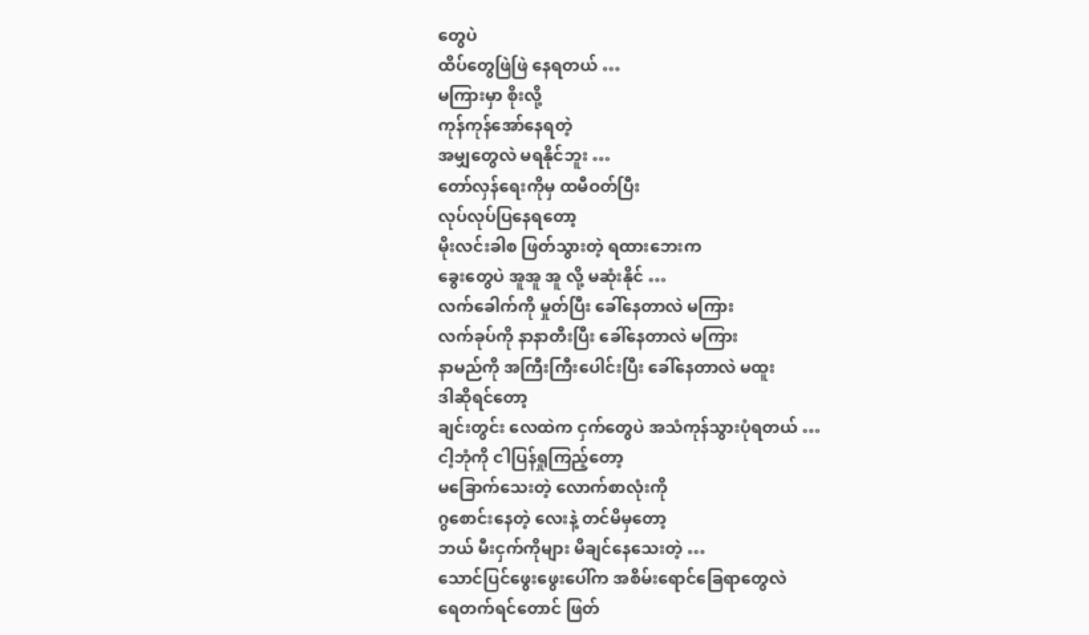တွေပဲ
ထိပ်တွေဖြဲဖြဲ နေရတယ် …
မကြားမှာ စိုးလို့
ကုန်ကုန်အော်နေရတဲ့
အမျှတွေလဲ မရနိုင်ဘူး …
တော်လှန်ရေးကိုမှ ထမီဝတ်ပြီး
လုပ်လုပ်ပြနေရတော့
မိုးလင်းခါစ ဖြတ်သွားတဲ့ ရထားဘေးက
ခွေးတွေပဲ အူအူ အူ လို့ မဆုံးနိုင် …
လက်ခေါက်ကို မှုတ်ပြီး ခေါ်နေတာလဲ မကြား
လက်ခုပ်ကို နာနာတီးပြီး ခေါ်နေတာလဲ မကြား
နာမည်ကို အကြီးကြီးပေါင်းပြီး ခေါ်နေတာလဲ မထူး
ဒါဆိုရင်တော့
ချင်းတွင်း လေထဲက ငှက်တွေပဲ အသံကုန်သွားပုံရတယ် …
ငါ့ဘုံကို ငါပြန်ရှုကြည့်တော့
မခြောက်သေးတဲ့ လောက်စာလုံးကို
ဂွစောင်းနေတဲ့ လေးနဲ့ တင်မိမှတော့
ဘယ် မီးငှက်ကိုများ မိချင်နေသေးတဲ့ …
သောင်ပြင်ဖွေးဖွေးပေါ်က အစိမ်းရောင်ခြေရာတွေလဲ
ရေတက်ရင်တောင် ဖြတ်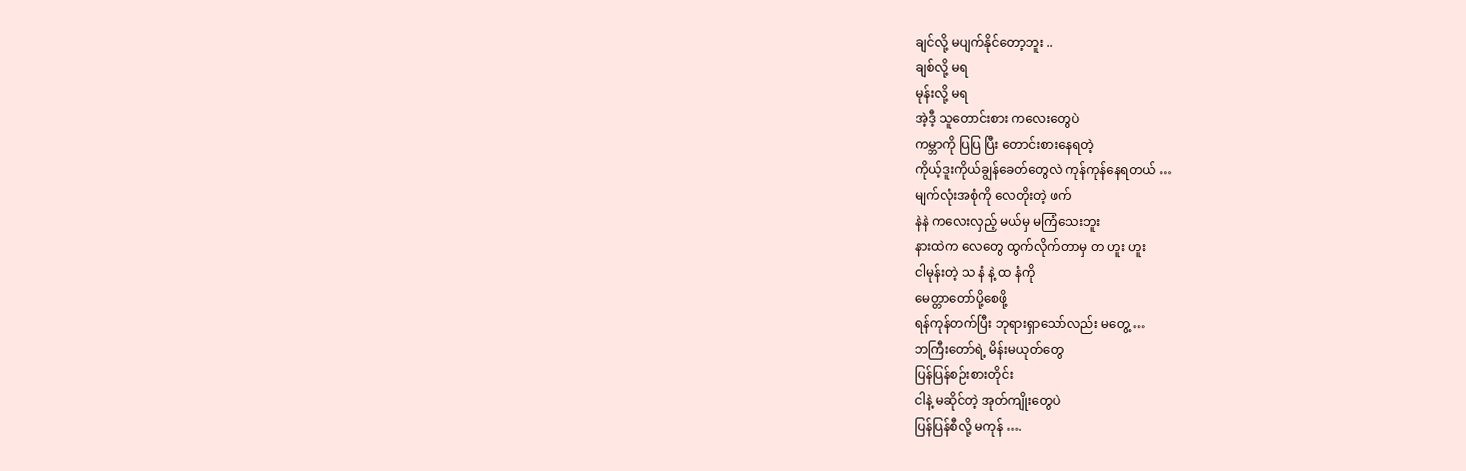ချင်လို့ မပျက်နိုင်တော့ဘူး ..
ချစ်လို့ မရ
မုန်းလို့ မရ
အဲ့ဒီ့ သူတောင်းစား ကလေးတွေပဲ
ကမ္ဘာကို ပြပြ ပြီး တောင်းစားနေရတဲ့
ကိုယ့်ဒူးကိုယ်ချွန်ခေတ်တွေလဲ ကုန်ကုန်နေရတယ် …
မျက်လုံးအစုံကို လေတိုးတဲ့ ဖက်
နဲနဲ ကလေးလှည့် မယ်မှ မကြံသေးဘူး
နားထဲက လေတွေ ထွက်လိုက်တာမှ တ ဟူး ဟူး
ငါမုန်းတဲ့ သ နံ နဲ့ ထ နံကို
မေတ္တာတော်ပို့စေဖို့
ရန်ကုန်တက်ပြီး ဘုရားရှာသော်လည်း မတွေ့ …
ဘကြီးတော်ရဲ့ မိန်းမယုတ်တွေ
ပြန်ပြန်စဉ်းစားတိုင်း
ငါနဲ့ မဆိုင်တဲ့ အုတ်ကျိုးတွေပဲ
ပြန်ပြန်စီလို့ မကုန် ….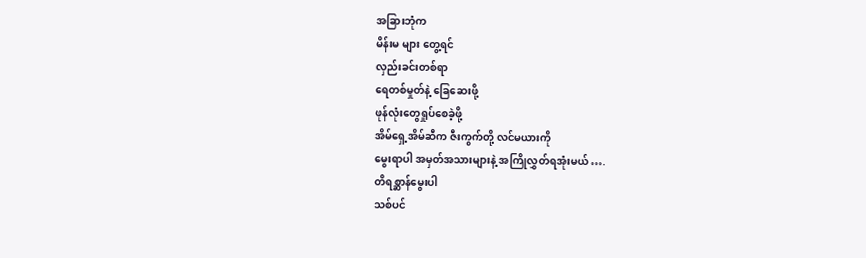အခြားဘုံက
မိန်းမ များ တွေ့ရင်
လှည်းခင်းတစ်ရာ
ရေတစ်မှုတ်နဲ့ ခြေဆေးဖို့
ဖုန်လုံးတွေရှုပ်စေခဲ့ဖို့
အိမ်ရှေ့အိမ်ဆီက ဇီးကွက်တို့ လင်မယားကို
မွေးရာပါ အမှတ်အသားများနဲ့ အကြိုလွှတ်ရအုံးမယ် ….
တိရစ္ဆာန်မွေးပါ
သစ်ပင်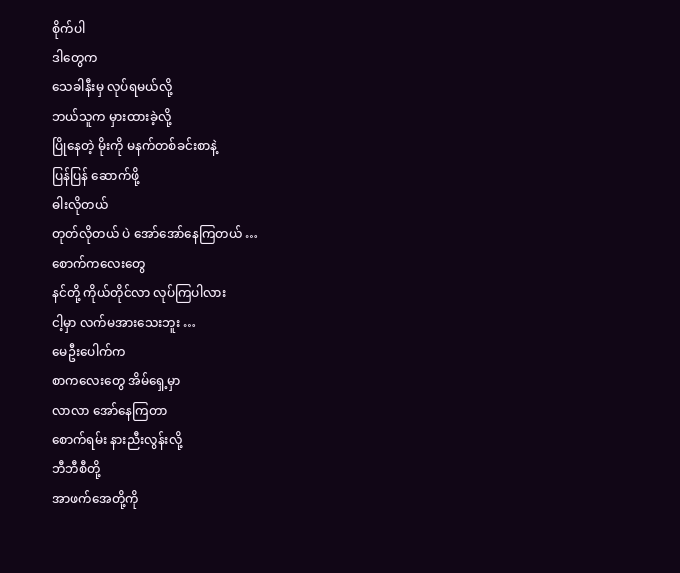စိုက်ပါ
ဒါတွေက
သေခါနီးမှ လုပ်ရမယ်လို့
ဘယ်သူက မှားထားခဲ့လို့
ပြိုနေတဲ့ မိုးကို မနက်တစ်ခင်းစာနဲ့
ပြန်ပြန် ဆောက်ဖို့
ဓါးလိုတယ်
တုတ်လိုတယ် ပဲ အော်အော်နေကြတယ် …
စောက်ကလေးတွေ
နင်တို့ ကိုယ်တိုင်လာ လုပ်ကြပါလား
ငါ့မှာ လက်မအားသေးဘူး …
မေဦးပေါက်က
စာကလေးတွေ အိမ်ရှေ့မှာ
လာလာ အော်နေကြတာ
စောက်ရမ်း နားညီးလွန်းလို့
ဘီဘီစီတို့
အာဖက်အေတို့ကို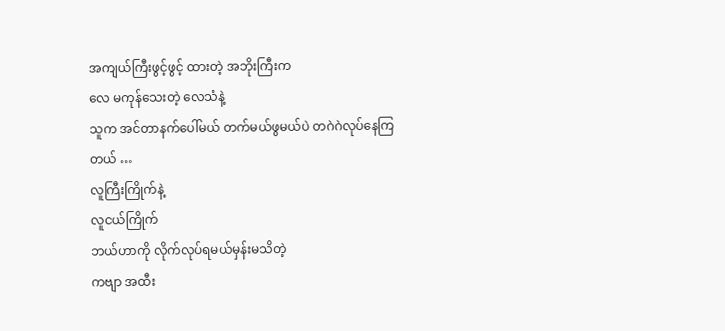အကျယ်ကြီးဖွင့်ဖွင့် ထားတဲ့ အဘိုးကြီးက
လေ မကုန်သေးတဲ့ လေသံနဲ့
သူက အင်တာနက်ပေါ်မယ် တက်မယ်ဖွမယ်ပဲ တဂဲဂဲလုပ်နေကြတယ် …
လူကြီးကြိုက်နဲ့
လူငယ်ကြိုက်
ဘယ်ဟာကို လိုက်လုပ်ရမယ်မှန်းမသိတဲ့
ကဗျာ အထီး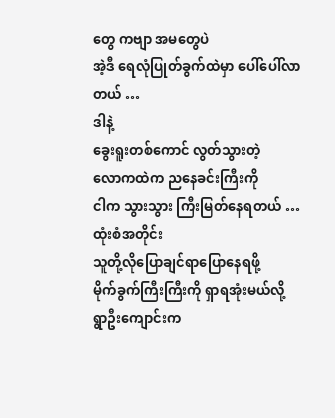တွေ ကဗျာ အမတွေပဲ
အဲ့ဒီ ရေလုံပြုတ်ခွက်ထဲမှာ ပေါ်ပေါ်လာတယ် …
ဒါနဲ့
ခွေးရူးတစ်ကောင် လွတ်သွားတဲ့
လောကထဲက ညနေခင်းကြီးကို
ငါက သွားသွား ကြီးမြတ်နေရတယ် …
ထုံးစံအတိုင်း
သူတို့လိုပြောချင်ရာပြောနေရဖို့
မိုက်ခွက်ကြီးကြီးကို ရှာရအုံးမယ်လို့
ရွာဦးကျောင်းက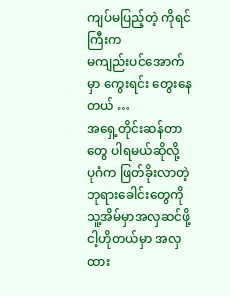ကျပ်မပြည့်တဲ့ ကိုရင်ကြီးက
မကျည်းပင်အောက်မှာ ကွေးရင်း တွေးနေတယ် …
အရှေ့တိုင်းဆန်တာတွေ ပါရမယ်ဆိုလို့
ပုဂံက ဖြတ်ခိုးလာတဲ့ ဘုရားခေါင်းတွေကို
သူ့အိမ်မှာအလှဆင်ဖို့
ငါ့ဟိုတယ်မှာ အလှထား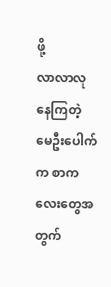ဖို့
လာလာလုနေကြတဲ့
မေဦးပေါက်က စာကလေးတွေအတွက်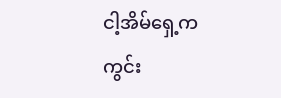ငါ့အိမ်ရှေ့က ကွင်း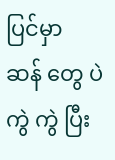ပြင်မှာ
ဆန် တွေ ပဲ ကွဲ ကွဲ ပြီး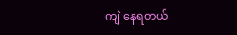ကျဲ နေရတယ်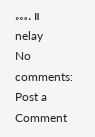…. ။
nelay
No comments:
Post a Comment